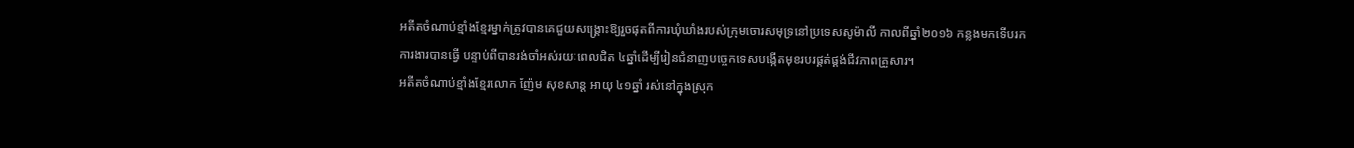អតីតចំណាប់ខ្មាំងខ្មែរម្នាក់ត្រូវបានគេជួយសង្គ្រោះឱ្យរួចផុតពីការឃុំឃាំងរបស់ក្រុមចោរសមុទ្រនៅប្រទេសសូម៉ាលី កាលពីឆ្នាំ២០១៦ កន្លងមកទើបរកការងារបានធ្វើ បន្ទាប់ពីបានរង់ចាំអស់រយៈពេលជិត ៤ឆ្នាំដើម្បីរៀនជំនាញបច្ចេកទេសបង្កើតមុខរបរផ្គត់ផ្គង់ជីវភាពគ្រួសារ។
អតីតចំណាប់ខ្មាំងខ្មែរលោក ញ៉ែម សុខសាន្ត អាយុ ៤១ឆ្នាំ រស់នៅក្នុងស្រុក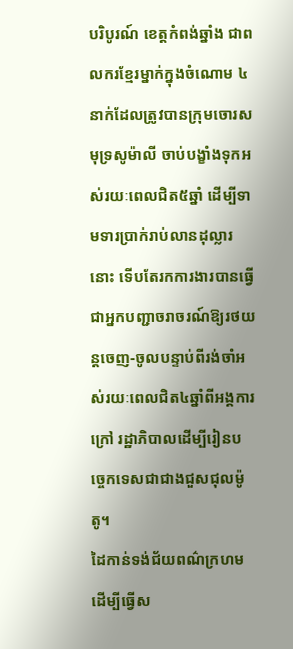បរិបូរណ៍ ខេត្តកំពង់ឆ្នាំង ជាពលករខ្មែរម្នាក់ក្នុងចំណោម ៤នាក់ដែលត្រូវបានក្រុមចោរសមុទ្រសូម៉ាលី ចាប់បង្ខាំងទុកអស់រយៈពេលជិត៥ឆ្នាំ ដើម្បីទាមទារប្រាក់រាប់លានដុល្លារនោះ ទើបតែរកការងារបានធ្វើជាអ្នកបញ្ជាចរាចរណ៍ឱ្យរថយន្តចេញ-ចូលបន្ទាប់ពីរង់ចាំអស់រយៈពេលជិត៤ឆ្នាំពីអង្គការក្រៅ រដ្ឋាភិបាលដើម្បីរៀនបច្ចេកទេសជាជាងជួសជុលម៉ូតូ។
ដៃកាន់ទង់ជ័យពណ៌ក្រហមដើម្បីធ្វើស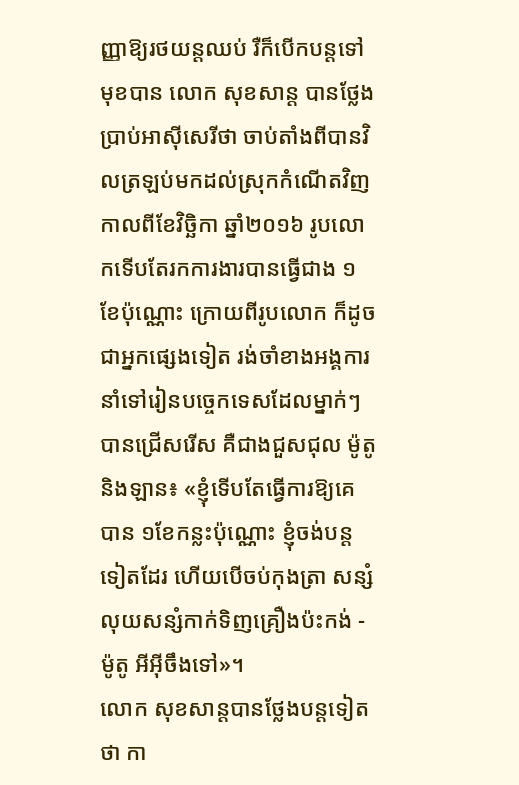ញ្ញាឱ្យរថយន្តឈប់ រឺក៏បើកបន្តទៅមុខបាន លោក សុខសាន្ត បានថ្លែងប្រាប់អាស៊ីសេរីថា ចាប់តាំងពីបានវិលត្រឡប់មកដល់ស្រុកកំណើតវិញ កាលពីខែវិច្ឆិកា ឆ្នាំ២០១៦ រូបលោកទើបតែរកការងារបានធ្វើជាង ១ខែប៉ុណ្ណោះ ក្រោយពីរូបលោក ក៏ដូចជាអ្នកផ្សេងទៀត រង់ចាំខាងអង្គការនាំទៅរៀនបច្ចេកទេសដែលម្នាក់ៗបានជ្រើសរើស គឺជាងជួសជុល ម៉ូតូ និងឡាន៖ «ខ្ញុំទើបតែធ្វើការឱ្យគេបាន ១ខែកន្លះប៉ុណ្ណោះ ខ្ញុំចង់បន្តទៀតដែរ ហើយបើចប់កុងត្រា សន្សំលុយសន្សំកាក់ទិញគ្រឿងប៉ះកង់ - ម៉ូតូ អីអ៊ីចឹងទៅ»។
លោក សុខសាន្តបានថ្លែងបន្តទៀតថា កា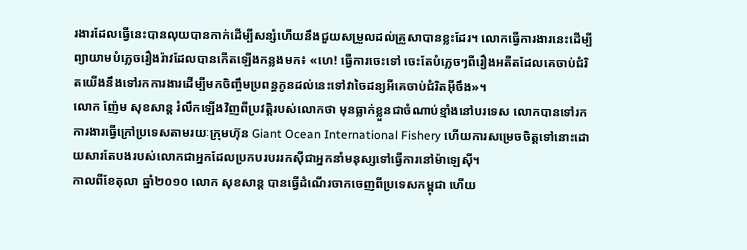រងារដែលធ្វើនេះបានលុយបានកាក់ដើម្បីសន្សំហើយនឹងជួយសម្រួលដល់គ្រួសាបានខ្លះដែរ។ លោកធ្វើការងារនេះដើម្បីព្យាយាមបំភ្លេចរឿងរ៉ាវដែលបានកើតឡើងកន្លងមក៖ «ហេ! ធ្វើការចេះទៅ ចេះតែបំភ្លេចៗពីរឿងអតីតដែលគេចាប់ជំរិតយើងនឹងទៅរកការងារដើម្បីមកចិញ្ចឹមប្រពន្ធកូនដល់នេះទៅវាចៃដន្យអីគេចាប់ជំរិតអ៊ីចឹង»។
លោក ញ៉ែម សុខសាន្ត រំលឹកឡើងវិញពីប្រវត្តិរបស់លោកថា មុនធ្លាក់ខ្លួនជាចំណាប់ខ្មាំងនៅបរទេស លោកបានទៅរកការងារធ្វើក្រៅប្រទេសតាមរយៈក្រុមហ៊ុន Giant Ocean International Fishery ហើយការសម្រេចចិត្តទៅនោះដោយសារតែបងរបស់លោកជាអ្នកដែលប្រកបរបររកស៊ីជាអ្នកនាំមនុស្សទៅធ្វើការនៅម៉ាឡេស៊ី។
កាលពីខែតុលា ឆ្នាំ២០១០ លោក សុខសាន្ត បានធ្វើដំណើរចាកចេញពីប្រទេសកម្ពុជា ហើយ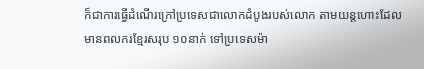ក៏ជាការធ្វើដំណើរក្រៅប្រទេសជាលោកដំបូងរបស់លោក តាមយន្តហោះដែលមានពលករខ្មែរសរុប ១០នាក់ ទៅប្រទេសម៉ា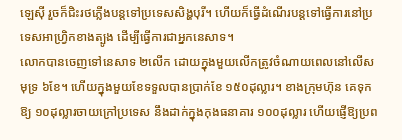ឡេស៊ី រួចក៏ជិះរថភ្លើងបន្តទៅប្រទេសសិង្ហបុរី។ ហើយក៏ធ្វើដំណើរបន្តទៅធ្វើការនៅប្រទេសអាហ្វ្រិកខាងត្បូង ដើម្បីធ្វើការជាអ្នកនេសាទ។
លោកបានចេញទៅនេសាទ ២លើក ដោយក្នុងមួយលើកត្រូវចំណាយពេលនៅលើសមុទ្រ ៦ខែ។ ហើយក្នុងមួយខែទទួលបានប្រាក់ខែ ១៥០ដុល្លារ។ ខាងក្រុមហ៊ុន គេទុកឱ្យ ១០ដុល្លារចាយក្រៅប្រទេស នឹងដាក់ក្នុងកុងធនាគារ ១០០ដុល្លារ ហើយផ្ញើឱ្យប្រព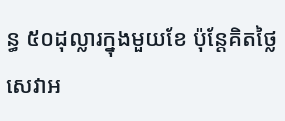ន្ធ ៥០ដុល្លារក្នុងមួយខែ ប៉ុន្តែគិតថ្លៃសេវាអ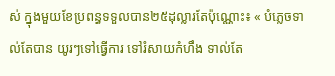ស់ ក្នុងមួយខែប្រពន្ធទទួលបាន២៥ដុល្លារតែប៉ុណ្ណោះ៖ « បំភ្លេចទាល់តែបាន យូរៗទៅធ្វើការ ទៅរំសាយកំហឹង ទាល់តែ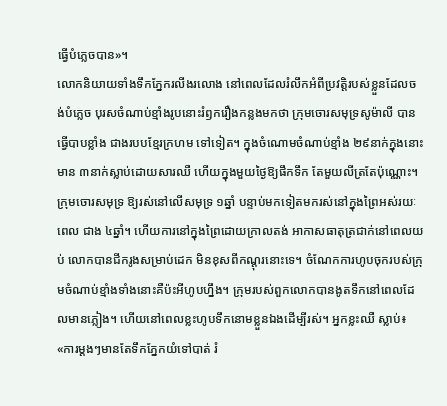ធ្វើបំភ្លេចបាន»។
លោកនិយាយទាំងទឹកភ្នែករលីងរលោង នៅពេលដែលរំលឹកអំពីប្រវត្តិរបស់ខ្លួនដែលចង់បំភ្លេច បុរសចំណាប់ខ្មាំងរូបនោះរំឭករឿងកន្លងមកថា ក្រុមចោរសមុទ្រសូម៉ាលី បានធ្វើបាបខ្លាំង ជាងរបបខ្មែរក្រហម ទៅទៀត។ ក្នុងចំណោមចំណាប់ខ្មាំង ២៩នាក់ក្នុងនោះមាន ៣នាក់ស្លាប់ដោយសារឈឺ ហើយក្នុងមួយថ្ងៃឱ្យផឹកទឹក តែមួយលីត្រតែប៉ុណ្ណោះ។
ក្រុមចោរសមុទ្រ ឱ្យរស់នៅលើសមុទ្រ ១ឆ្នាំ បន្ទាប់មកទៀតមករស់នៅក្នុងព្រៃអស់រយៈពេល ជាង ៤ឆ្នាំ។ ហើយការនៅក្នុងព្រៃដោយក្រាលតង់ អាកាសធាតុត្រជាក់នៅពេលយប់ លោកបានជីករូងសម្រាប់ដេក មិនខុសពីកណ្ដុរនោះទេ។ ចំណែកការហូបចុករបស់ក្រុមចំណាប់ខ្មាំងទាំងនោះគឺប៉ះអីហូបហ្នឹង។ ក្រុមរបស់ពួកលោកបានងូតទឹកនៅពេលដែលមានភ្លៀង។ ហើយនៅពេលខ្លះហូបទឹកនោមខ្លួនឯងដើម្បីរស់។ អ្នកខ្លះឈឺ ស្លាប់៖ «ការម្តងៗមានតែទឹកភ្នែកយំទៅបាត់ រំ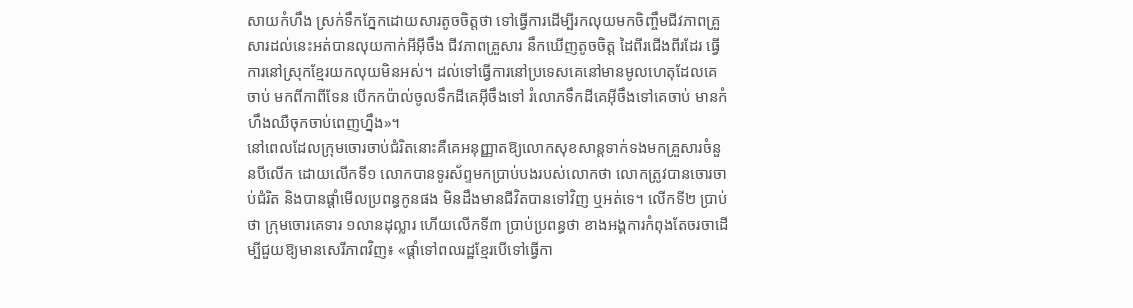សាយកំហឹង ស្រក់ទឹកភ្នែកដោយសារតូចចិត្តថា ទៅធ្វើការដើម្បីរកលុយមកចិញ្ចឹមជីវភាពគ្រួសារដល់នេះអត់បានលុយកាក់អីអ៊ីចឹង ជីវភាពគ្រួសារ នឹកឃើញតូចចិត្ត ដៃពីរជើងពីរដែរ ធ្វើការនៅស្រុកខ្មែរយកលុយមិនអស់។ ដល់ទៅធ្វើការនៅប្រទេសគេនៅមានមូលហេតុដែលគេចាប់ មកពីកាពីទែន បើកកប៉ាល់ចូលទឹកដីគេអ៊ីចឹងទៅ រំលោភទឹកដីគេអ៊ីចឹងទៅគេចាប់ មានកំហឹងឈឺចុកចាប់ពេញហ្នឹង»។
នៅពេលដែលក្រុមចោរចាប់ជំរិតនោះគឺគេអនុញ្ញាតឱ្យលោកសុខសាន្តទាក់ទងមកគ្រួសារចំនួនបីលើក ដោយលើកទី១ លោកបានទូរស័ព្ទមកប្រាប់បងរបស់លោកថា លោកត្រូវបានចោរចាប់ជំរិត និងបានផ្តាំមើលប្រពន្ធកូនផង មិនដឹងមានជីវិតបានទៅវិញ ឬអត់ទេ។ លើកទី២ ប្រាប់ថា ក្រុមចោរគេទារ ១លានដុល្លារ ហើយលើកទី៣ ប្រាប់ប្រពន្ធថា ខាងអង្គការកំពុងតែចរចាដើម្បីជួយឱ្យមានសេរីភាពវិញ៖ «ផ្តាំទៅពលរដ្ឋខ្មែរបើទៅធ្វើកា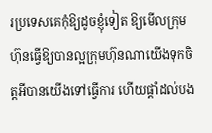រប្រទេសគេកុំឱ្យដូចខ្ញុំទៀត ឱ្យមើលក្រុមហ៊ុនធ្វើឱ្យបានល្អក្រុមហ៊ុនណាយើងទុកចិត្តអីបានយើងទៅធ្វើការ ហើយផ្តាំដល់បង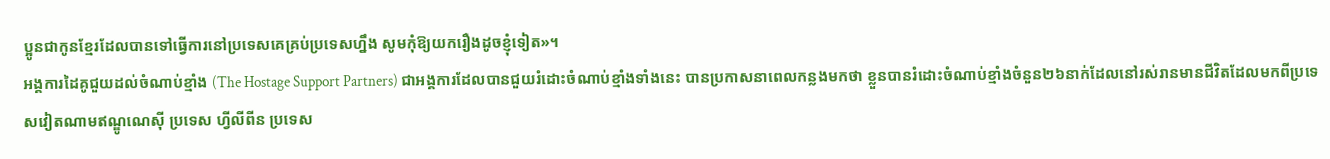ប្អូនជាកូនខ្មែរដែលបានទៅធ្វើការនៅប្រទេសគេគ្រប់ប្រទេសហ្នឹង សូមកុំឱ្យយករឿងដូចខ្ញុំទៀត»។
អង្គការដៃគូជួយដល់ចំណាប់ខ្មាំង (The Hostage Support Partners) ជាអង្គការដែលបានជួយរំដោះចំណាប់ខ្មាំងទាំងនេះ បានប្រកាសនាពេលកន្លងមកថា ខ្លួនបានរំដោះចំណាប់ខ្មាំងចំនួន២៦នាក់ដែលនៅរស់រានមានជីវិតដែលមកពីប្រទេសវៀតណាមឥណ្ឌូណេស៊ី ប្រទេស ហ្វីលីពីន ប្រទេស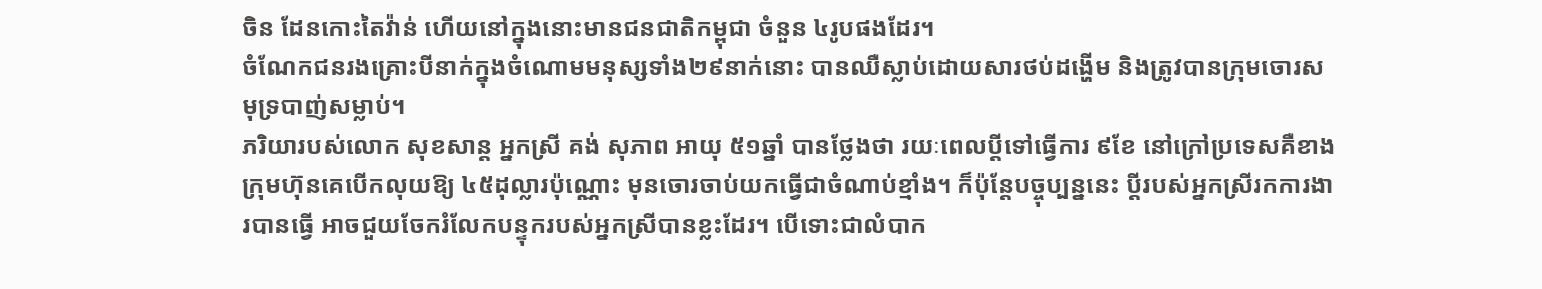ចិន ដែនកោះតៃវ៉ាន់ ហើយនៅក្នុងនោះមានជនជាតិកម្ពុជា ចំនួន ៤រូបផងដែរ។
ចំណែកជនរងគ្រោះបីនាក់ក្នុងចំណោមមនុស្សទាំង២៩នាក់នោះ បានឈឺស្លាប់ដោយសារថប់ដង្ហើម និងត្រូវបានក្រុមចោរសមុទ្របាញ់សម្លាប់។
ភរិយារបស់លោក សុខសាន្ត អ្នកស្រី គង់ សុភាព អាយុ ៥១ឆ្នាំ បានថ្លែងថា រយៈពេលប្តីទៅធ្វើការ ៩ខែ នៅក្រៅប្រទេសគឺខាងក្រុមហ៊ុនគេបើកលុយឱ្យ ៤៥ដុល្លារប៉ុណ្ណោះ មុនចោរចាប់យកធ្វើជាចំណាប់ខ្មាំង។ ក៏ប៉ុន្តែបច្ចុប្បន្ននេះ ប្តីរបស់អ្នកស្រីរកការងារបានធ្វើ អាចជួយចែករំលែកបន្ទុករបស់អ្នកស្រីបានខ្លះដែរ។ បើទោះជាលំបាក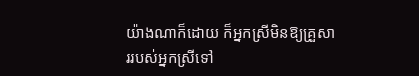យ៉ាងណាក៏ដោយ ក៏អ្នកស្រីមិនឱ្យគ្រួសាររបស់អ្នកស្រីទៅ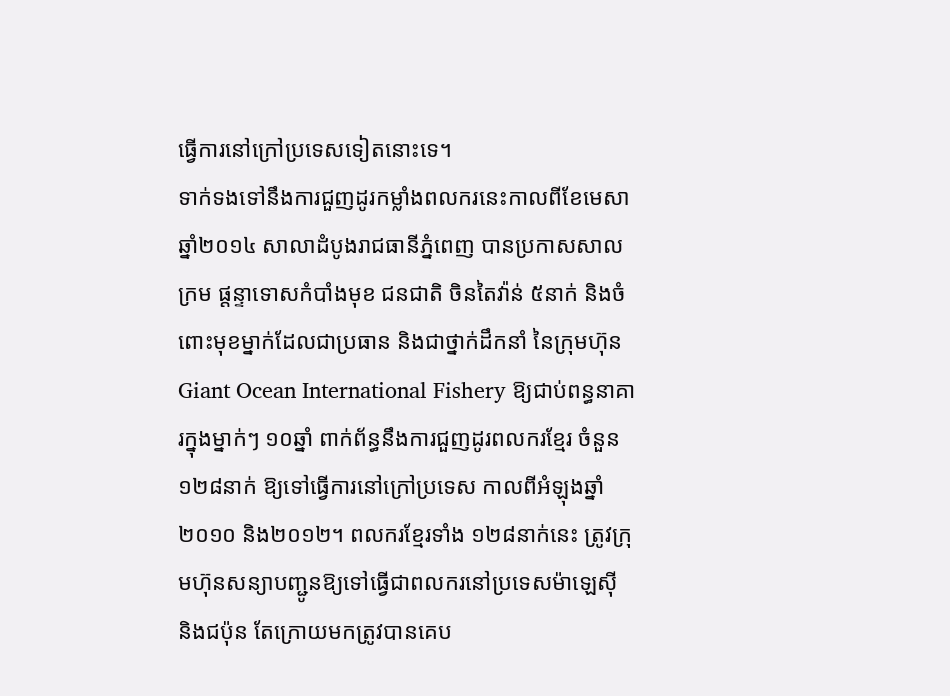ធ្វើការនៅក្រៅប្រទេសទៀតនោះទេ។
ទាក់ទងទៅនឹងការជួញដូរកម្លាំងពលករនេះកាលពីខែមេសា ឆ្នាំ២០១៤ សាលាដំបូងរាជធានីភ្នំពេញ បានប្រកាសសាលក្រម ផ្ដន្ទាទោសកំបាំងមុខ ជនជាតិ ចិនតៃវ៉ាន់ ៥នាក់ និងចំពោះមុខម្នាក់ដែលជាប្រធាន និងជាថ្នាក់ដឹកនាំ នៃក្រុមហ៊ុន Giant Ocean International Fishery ឱ្យជាប់ពន្ធនាគារក្នុងម្នាក់ៗ ១០ឆ្នាំ ពាក់ព័ន្ធនឹងការជួញដូរពលករខ្មែរ ចំនួន ១២៨នាក់ ឱ្យទៅធ្វើការនៅក្រៅប្រទេស កាលពីអំឡុងឆ្នាំ២០១០ និង២០១២។ ពលករខ្មែរទាំង ១២៨នាក់នេះ ត្រូវក្រុមហ៊ុនសន្យាបញ្ជូនឱ្យទៅធ្វើជាពលករនៅប្រទេសម៉ាឡេស៊ី និងជប៉ុន តែក្រោយមកត្រូវបានគេប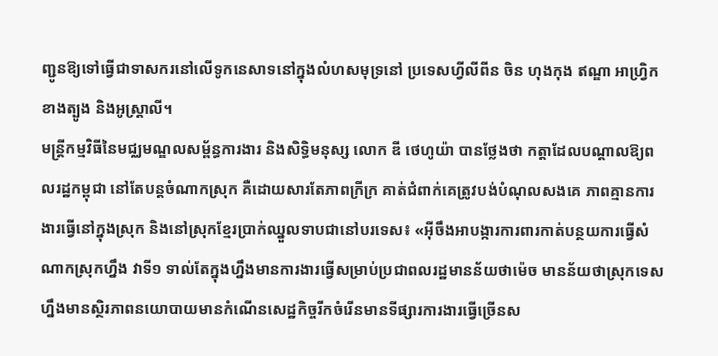ញ្ជូនឱ្យទៅធ្វើជាទាសករនៅលើទូកនេសាទនៅក្នុងលំហសមុទ្រនៅ ប្រទេសហ្វីលីពីន ចិន ហុងកុង ឥណ្ឌា អាហ្វ្រិកខាងត្បូង និងអូស្ត្រាលី។
មន្ត្រីកម្មវិធីនៃមជ្ឈមណ្ឌលសម្ព័ន្ធការងារ និងសិទ្ធិមនុស្ស លោក ឌី ថេហូយ៉ា បានថ្លែងថា កត្តាដែលបណ្ដាលឱ្យពលរដ្ឋកម្ពុជា នៅតែបន្តចំណាកស្រុក គឺដោយសារតែភាពក្រីក្រ គាត់ជំពាក់គេត្រូវបង់បំណុលសងគេ ភាពគ្មានការងារធ្វើនៅក្នុងស្រុក និងនៅស្រុកខ្មែរប្រាក់ឈ្នួលទាបជានៅបរទេស៖ «អ៊ីចឹងអាបង្ការការពារកាត់បន្ថយការធ្វើសំណាកស្រុកហ្នឹង វាទី១ ទាល់តែក្នុងហ្នឹងមានការងារធ្វើសម្រាប់ប្រជាពលរដ្ឋមានន័យថាម៉េច មានន័យថាស្រុកទេសហ្នឹងមានស្ថិរភាពនយោបាយមានកំណើនសេដ្ឋកិច្ចរីកចំរើនមានទីផ្សារការងារធ្វើច្រើនស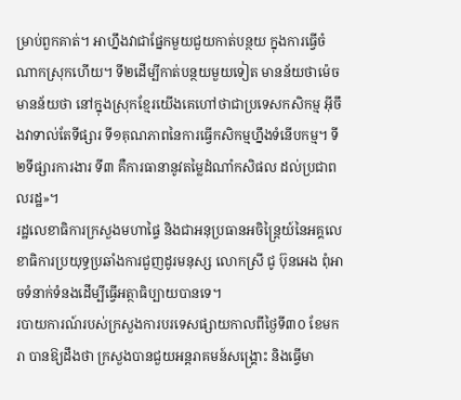ម្រាប់ពួកគាត់។ អាហ្នឹងវាជាផ្នែកមួយជួយកាត់បន្ថយ ក្នុងការធ្វើចំណាកស្រុកហើយ។ ទី២ដើម្បីកាត់បន្ថយមួយទៀត មានន័យថាម៉េច មានន័យថា នៅក្នុងស្រុកខ្មែរយើងគេហៅថាជាប្រទេសកសិកម្ម អ៊ីចឹងវាទាល់តែទីផ្សារ ទី១គុណភាពនៃការធ្វើកសិកម្មហ្នឹងទំនើបកម្ម។ ទី២ទីផ្សារការងារ ទី៣ គឺការធានានូវតម្លៃដំណាំកសិផល ដល់ប្រជាពលរដ្ឋ»។
រដ្ឋលេខាធិការក្រសួងមហាផ្ទៃ និងជាអនុប្រធានអចិន្ត្រៃយ៍នៃអគ្គលេខាធិការប្រយុទ្ធប្រឆាំងការជួញដូរមនុស្ស លោកស្រី ជូ ប៊ុនអេង ពុំអាចទំនាក់ទំនងដើម្បីធ្វើអត្ថាធិប្បាយបានទេ។
របាយការណ៍របស់ក្រសួងការបរទេសផ្សាយកាលពីថ្ងៃទី៣០ ខែមករា បានឱ្យដឹងថា ក្រសួងបានជួយអន្តរាគមន៍សង្គ្រោះ និងធ្វើមា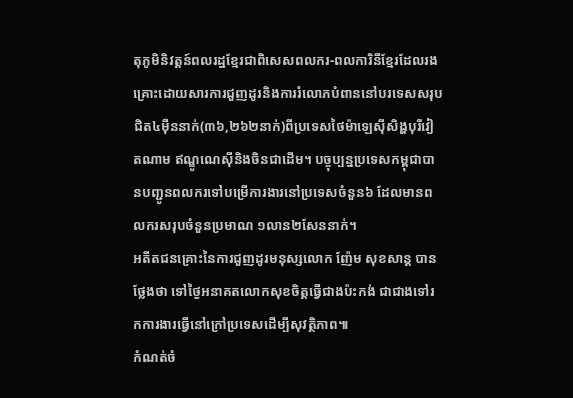តុភូមិនិវត្តន៍ពលរដ្ឋខ្មែរជាពិសេសពលករ-ពលការិនីខ្មែរដែលរងគ្រោះដោយសារការជួញដូរនិងការរំលោភបំពាននៅបរទេសសរុបជិត៤ម៉ឺននាក់(៣៦,២៦២នាក់)ពីប្រទេសថៃម៉ាឡេស៊ីសិង្ហបុរីវៀតណាម ឥណ្ឌូណេស៊ីនិងចិនជាដើម។ បច្ចុប្បន្នប្រទេសកម្ពុជាបានបញ្ជូនពលករទៅបម្រើការងារនៅប្រទេសចំនួន៦ ដែលមានពលករសរុបចំនួនប្រមាណ ១លាន២សែននាក់។
អតីតជនគ្រោះនៃការជួញដូរមនុស្សលោក ញ៉ែម សុខសាន្ត បានថ្លែងថា ទៅថ្ងៃអនាគតលោកសុខចិត្តធ្វើជាងប៉ះកង់ ជាជាងទៅរកការងារធ្វើនៅក្រៅប្រទេសដើម្បីសុវត្ថិភាព៕
កំណត់ចំ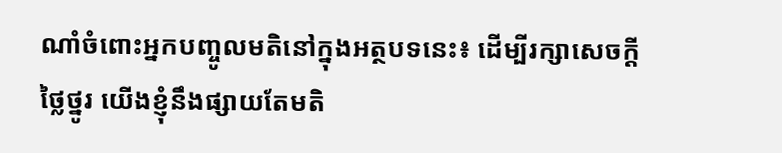ណាំចំពោះអ្នកបញ្ចូលមតិនៅក្នុងអត្ថបទនេះ៖ ដើម្បីរក្សាសេចក្ដីថ្លៃថ្នូរ យើងខ្ញុំនឹងផ្សាយតែមតិ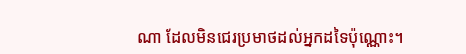ណា ដែលមិនជេរប្រមាថដល់អ្នកដទៃប៉ុណ្ណោះ។